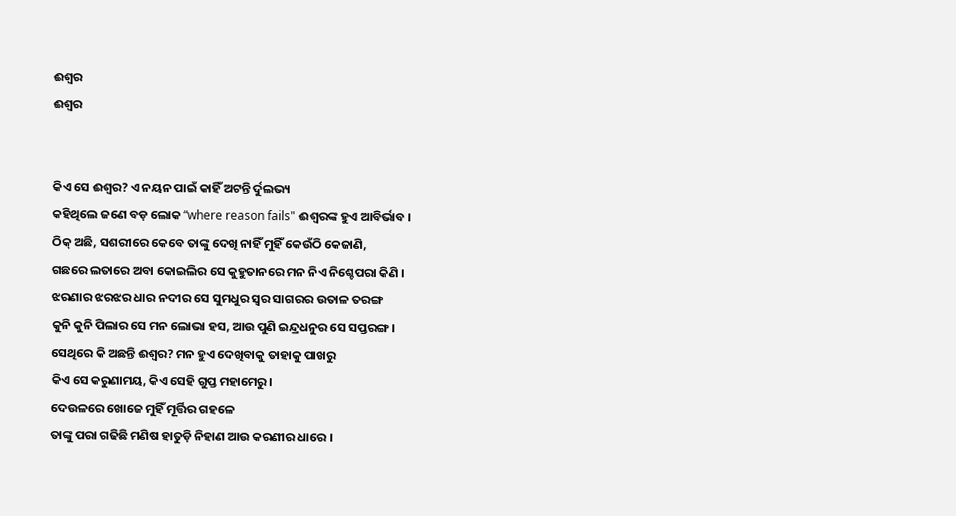ଈଶ୍ୱର
ଈଶ୍ୱର


କିଏ ସେ ଈଶ୍ୱର? ଏ ନୟନ ପାଇଁ କାହିଁ ଅଟନ୍ତି ର୍ଦୁଲଭ୍ୟ
କହିଥିଲେ ଜଣେ ବଡ଼ ଲୋକ “where reason fails" ଈଶ୍ୱରଙ୍କ ହୁଏ ଆବିର୍ଭାବ ।
ଠିକ୍ ଅଛି, ସଶରୀରେ କେବେ ତାଙ୍କୁ ଦେଖି ନାହିଁ ମୁହିଁ କେଉଁଠି କେଜାଣି,
ଗଛରେ ଲତାରେ ଅବା କୋଇଲିର ସେ କୁହୁତାନରେ ମନ ନିଏ ନିଶ୍ଚେପରା କିଣି ।
ଝରଣାର ଝରଝର ଧାର ନଦୀର ସେ ସୁମଧୁର ସ୍ୱର ସାଗରର ଉତାଳ ତରଙ୍ଗ
କୁନି କୁନି ପିଲାର ସେ ମନ ଲୋଭା ହସ, ଆଉ ପୁଣି ଇନ୍ଦ୍ରଧନୁର ସେ ସପ୍ତରଙ୍ଗ ।
ସେଥିରେ କି ଅଛନ୍ତି ଈଶ୍ୱର? ମନ ହୁଏ ଦେଖିବାକୁ ତାହାକୁ ପାଖରୁ
କିଏ ସେ କରୁଣାମୟ, କିଏ ସେହି ଗୁପ୍ତ ମହାମେରୁ ।
ଦେଉଳରେ ଖୋଜେ ମୁହିଁ ମୂର୍ତ୍ତିର ଗହଳେ
ତାଙ୍କୁ ପରା ଗଢିଛି ମଣିଷ ହାତୁଡ଼ି ନିହାଣ ଆଉ କରଣୀର ଧାରେ ।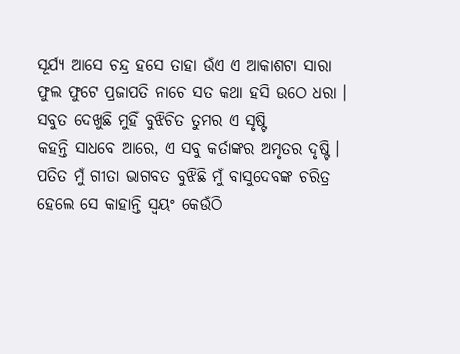ସୂର୍ଯ୍ୟ ଆସେ ଚନ୍ଦ୍ର ହସେ ତାହା ଉଁଏ ଏ ଆକାଶଟା ସାରା
ଫୁଲ ଫୁଟେ ପ୍ରଜାପତି ନାଚେ ସତ କଥା ହସି ଉଠେ ଧରା ।
ସବୁତ ଦେଖୁଛି ମୁହିଁ ବୁଝିଚିତ ତୁମର ଏ ସୃଷ୍ଟି
କହନ୍ତି ସାଧବେ ଆରେ, ଏ ସବୁ କର୍ତାଙ୍କର ଅମୃତର ଦୃଷ୍ଟି ।
ପତିତ ମୁଁ ଗୀତା ଭାଗବତ ବୁଝିଛି ମୁଁ ବାସୁଦେବଙ୍କ ଚରିତ୍ର
ହେଲେ ସେ କାହାନ୍ତି ସ୍ୱୟଂ କେଉଁଠି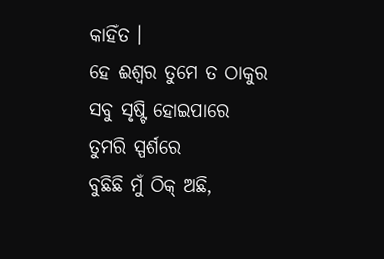କାହିଁତ ।
ହେ ଈଶ୍ୱର ତୁମେ ତ ଠାକୁର ସବୁ ସୃଷ୍ଟି ହୋଇପାରେ ତୁମରି ସ୍ପର୍ଶରେ
ବୁଛିଛି ମୁଁ ଠିକ୍ ଅଛି,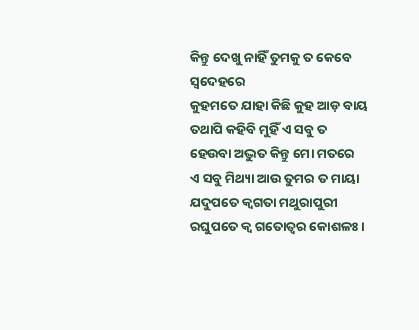କିନ୍ତୁ ଦେଖୁ ନାହିଁ ତୁମକୁ ତ କେବେ ସ୍ୱଦେହରେ
କୁହମତେ ଯାହା କିଛି କୁହ ଆଡ଼ ବାୟ
ତଥାପି କହିବି ମୁହିଁ ଏ ସବୁ ତ ହେଉବା ଅଦ୍ଭୁତ କିନ୍ତୁ ମୋ ମତରେ
ଏ ସବୁ ମିଥ୍ୟା ଆଉ ତୁମର ତ ମାୟା
ଯଦୁପତେ କ୍ୱଗତା ମଥୁରାପୁରୀ
ରଘୁପତେ କ୍ୱ ଗତୋତ୍ୱର କୋଶଳଃ ।